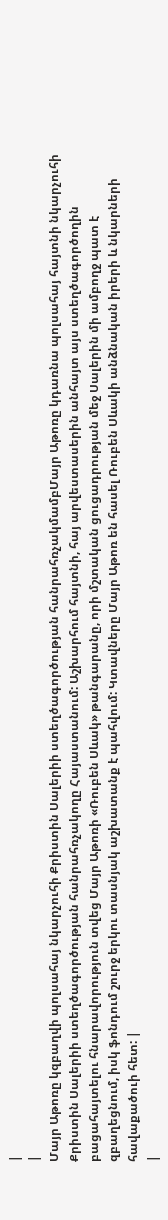|
|
Մայր Աթոռը կզբաղվի պոլսահայ նկարչուհի Քրիստին Սալերիի ստեղծագործության հանրահռչակմամբՄայր Աթոռը կդառնա պոլսահայ հայտնի նկարչուհի Քրիստին Սալերիի ստեղծագործության հանրահռչակողը Հայաստանում: Աշխարհում հայտնի, հայ արվեստասերին անհայտ այս ստեղծագործողին բացահայտելու հնարավորություն տվեց Մայր Աթոռի «Ռուբեն Սևակ» թանգարանը, որի մշտական ցուցադրության մեջ Սալերին մի ամբողջ պատ է զբաղեցնում, իսկ ֆոնդում շուրջ երկու տասնյակ աշխատանք է պահվում: Կտավները Մայր Աթոռ են հասել Ռուբեն Սևակի անձնական իրերի և նկարների հավաքածուի հետ: |
|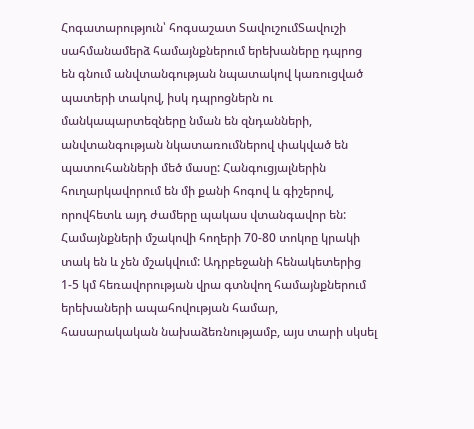Հոգատարություն՝ հոգսաշատ ՏավուշումՏավուշի սահմանամերձ համայնքներում երեխաները դպրոց են գնում անվտանգության նպատակով կառուցված պատերի տակով, իսկ դպրոցներն ու մանկապարտեզները նման են զնդանների, անվտանգության նկատառումներով փակված են պատուհանների մեծ մասը: Հանգուցյալներին հուղարկավորում են մի քանի հոգով և գիշերով, որովհետև այդ ժամերը պակաս վտանգավոր են: Համայնքների մշակովի հողերի 70-80 տոկոը կրակի տակ են և չեն մշակվում: Ադրբեջանի հենակետերից 1-5 կմ հեռավորության վրա գտնվող համայնքներում երեխաների ապահովության համար, հասարակական նախաձեռնությամբ, այս տարի սկսել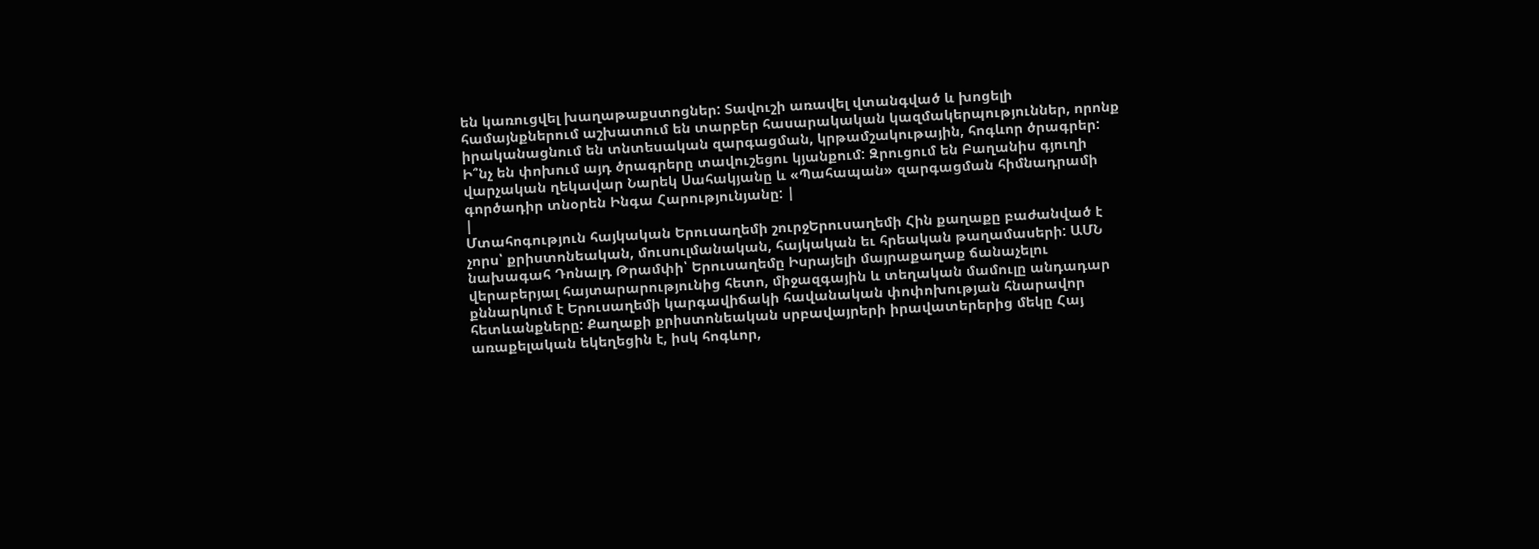են կառուցվել խաղաթաքստոցներ: Տավուշի առավել վտանգված և խոցելի համայնքներում աշխատում են տարբեր հասարակական կազմակերպություններ, որոնք իրականացնում են տնտեսական զարգացման, կրթամշակութային, հոգևոր ծրագրեր: Ի՞նչ են փոխում այդ ծրագրերը տավուշեցու կյանքում: Զրուցում են Բաղանիս գյուղի վարչական ղեկավար Նարեկ Սահակյանը և «Պահապան» զարգացման հիմնադրամի գործադիր տնօրեն Ինգա Հարությունյանը: |
|
Մտահոգություն հայկական Երուսաղեմի շուրջԵրուսաղեմի Հին քաղաքը բաժանված է չորս՝ քրիստոնեական, մուսուլմանական, հայկական եւ հրեական թաղամասերի: ԱՄՆ նախագահ Դոնալդ Թրամփի՝ Երուսաղեմը Իսրայելի մայրաքաղաք ճանաչելու վերաբերյալ հայտարարությունից հետո, միջազգային և տեղական մամուլը անդադար քննարկում է Երուսաղեմի կարգավիճակի հավանական փոփոխության հնարավոր հետևանքները: Քաղաքի քրիստոնեական սրբավայրերի իրավատերերից մեկը Հայ առաքելական եկեղեցին է, իսկ հոգևոր,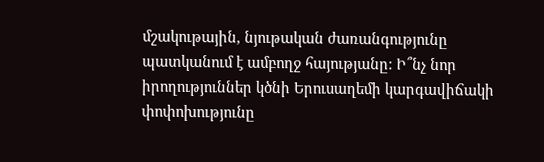մշակութային, նյութական ժառանգությունը պատկանում է ամբողջ հայությանը: Ի՞նչ նոր իրողություններ կծնի Երուսաղեմի կարգավիճակի փոփոխությունը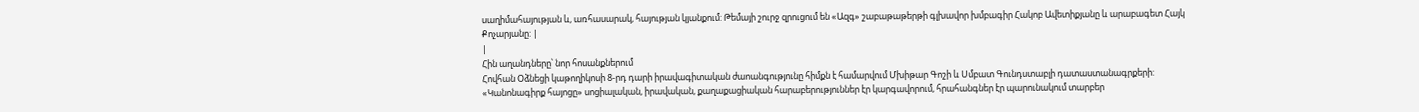սաղիմահայության և, առհասարակ, հայության կյանքում: Թեմայի շուրջ զրուցում են «Ազգ» շաբաթաթերթի գլխավոր խմբագիր Հակոբ Ավետիքյանը և արաբագետ Հայկ Քոչարյանը: |
|
Հին աղանդները՝ նոր հոսանքներում
Հովհան Օձնեցի կաթողիկոսի 8-րդ դարի իրավագիտական ժաոանգությունը հիմքն է համարվում Մխիթար Գոշի և Սմբատ Գունդստաբլի դատաստանագրքերի: «Կանոնագիրք հայոցը» սոցիալական, իրավական, քաղաքացիական հարաբերություններ էր կարգավորում, հրահանգներ էր պարունակում տարբեր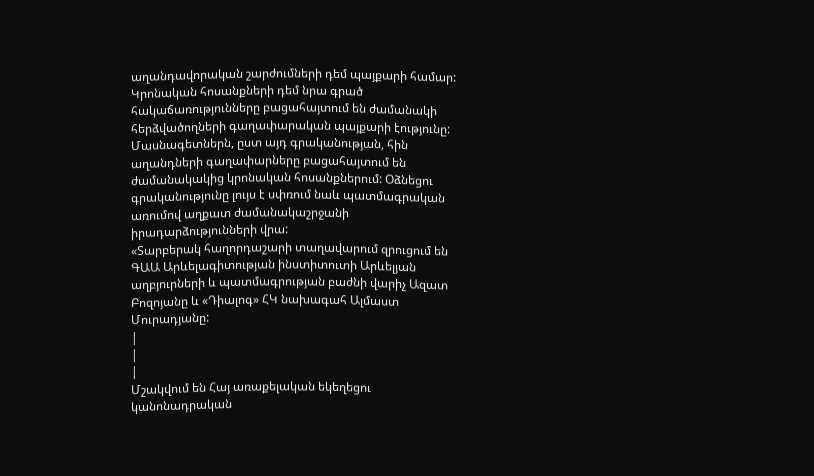աղանդավորական շարժումների դեմ պայքարի համար: Կրոնական հոսանքների դեմ նրա գրած հակաճառությունները բացահայտում են ժամանակի հերձվածողների գաղափարական պայքարի էությունը: Մասնագետներն, ըստ այդ գրականության, հին աղանդների գաղափարները բացահայտում են ժամանակակից կրոնական հոսանքներում: Օձնեցու գրականությունը լույս է սփռում նաև պատմագրական առումով աղքատ ժամանակաշրջանի իրադարձությունների վրա:
«Տարբերակ հաղորդաշարի տաղավարում զրուցում են ԳԱԱ Արևելագիտության ինստիտուտի Արևելյան աղբյուրների և պատմագրության բաժնի վարիչ Ազատ Բոզոյանը և «Դիալոգ» ՀԿ նախագահ Ալմաստ Մուրադյանը:
|
|
|
Մշակվում են Հայ առաքելական եկեղեցու կանոնադրական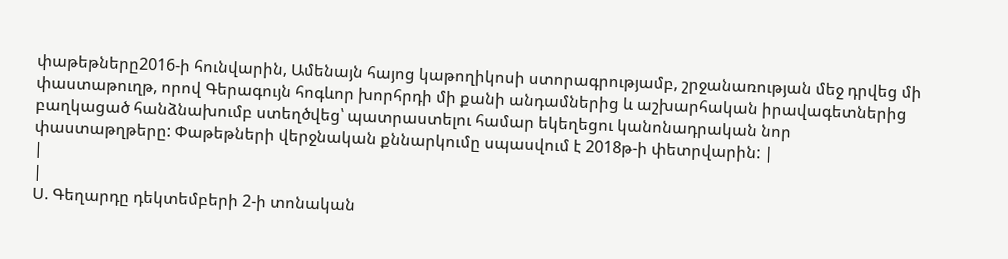փաթեթները2016-ի հունվարին, Ամենայն հայոց կաթողիկոսի ստորագրությամբ, շրջանառության մեջ դրվեց մի փաստաթուղթ, որով Գերագույն հոգևոր խորհրդի մի քանի անդամներից և աշխարհական իրավագետներից բաղկացած հանձնախումբ ստեղծվեց՝ պատրաստելու համար եկեղեցու կանոնադրական նոր փաստաթղթերը: Փաթեթների վերջնական քննարկումը սպասվում է 2018թ-ի փետրվարին: |
|
|
Ս. Գեղարդը դեկտեմբերի 2-ի տոնական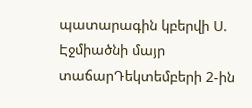պատարագին կբերվի Ս. Էջմիածնի մայր տաճարԴեկտեմբերի 2-ին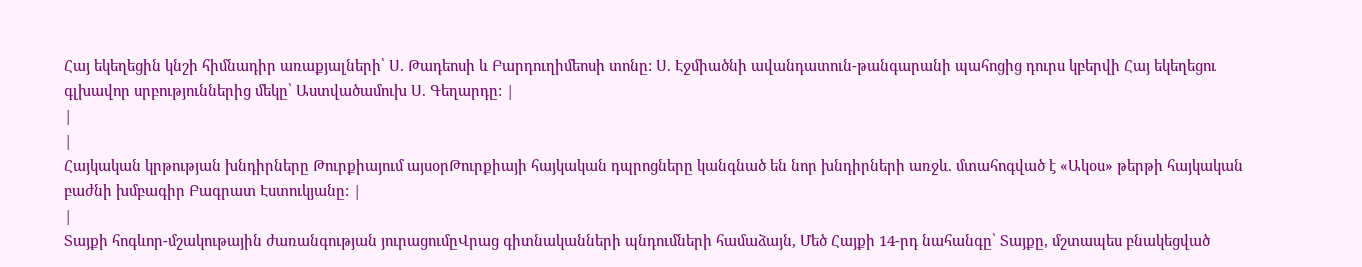Հայ եկեղեցին կնշի հիմնադիր առաքյալների՝ Ս. Թադեոսի և Բարդուղիմեոսի տոնը: Ս. Էջմիածնի ավանդատուն-թանգարանի պահոցից դուրս կբերվի Հայ եկեղեցու գլխավոր սրբություններից մեկը՝ Աստվածամուխ Ս. Գեղարդը: |
|
|
Հայկական կրթության խնդիրները Թուրքիայում այսօրԹուրքիայի հայկական դպրոցները կանգնած են նոր խնդիրների առջև. մտահոգված է «Ակօս» թերթի հայկական բաժնի խմբագիր Բագրատ Էստուկյանը: |
|
Տայքի հոգևոր-մշակութային ժառանգության յուրացումըՎրաց գիտնականների պնդումների համաձայն, Մեծ Հայքի 14-րդ նահանգը՝ Տայքը, մշտապես բնակեցված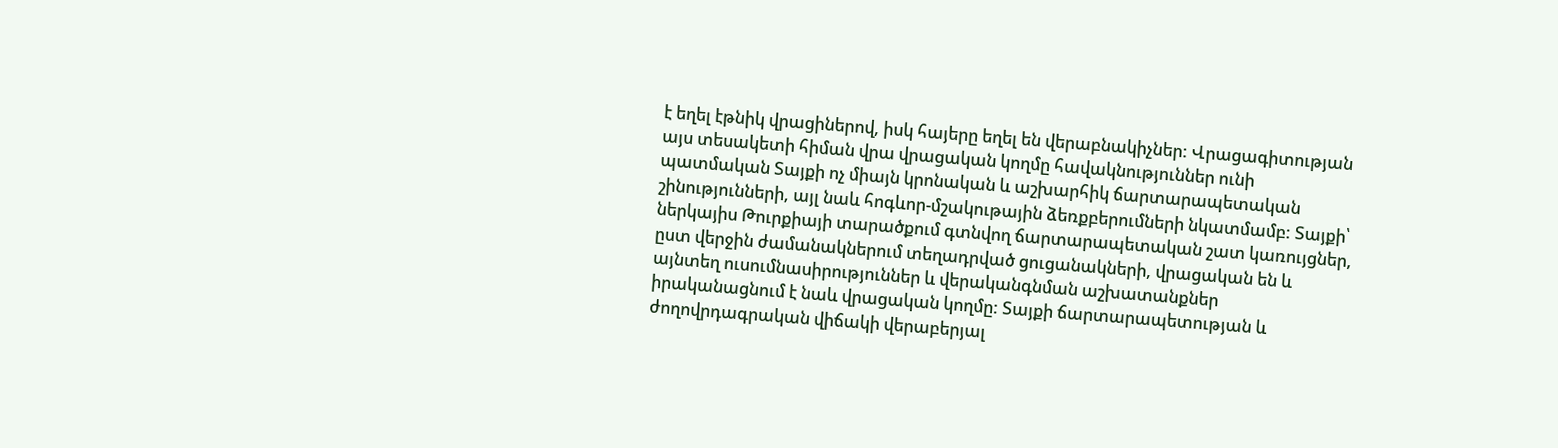է եղել էթնիկ վրացիներով, իսկ հայերը եղել են վերաբնակիչներ: Վրացագիտության այս տեսակետի հիման վրա վրացական կողմը հավակնություններ ունի պատմական Տայքի ոչ միայն կրոնական և աշխարհիկ ճարտարապետական շինությունների, այլ նաև հոգևոր-մշակութային ձեռքբերումների նկատմամբ: Տայքի՝ ներկայիս Թուրքիայի տարածքում գտնվող ճարտարապետական շատ կառույցներ, ըստ վերջին ժամանակներում տեղադրված ցուցանակների, վրացական են և այնտեղ ուսումնասիրություններ և վերականգնման աշխատանքներ իրականացնում է նաև վրացական կողմը: Տայքի ճարտարապետության և ժողովրդագրական վիճակի վերաբերյալ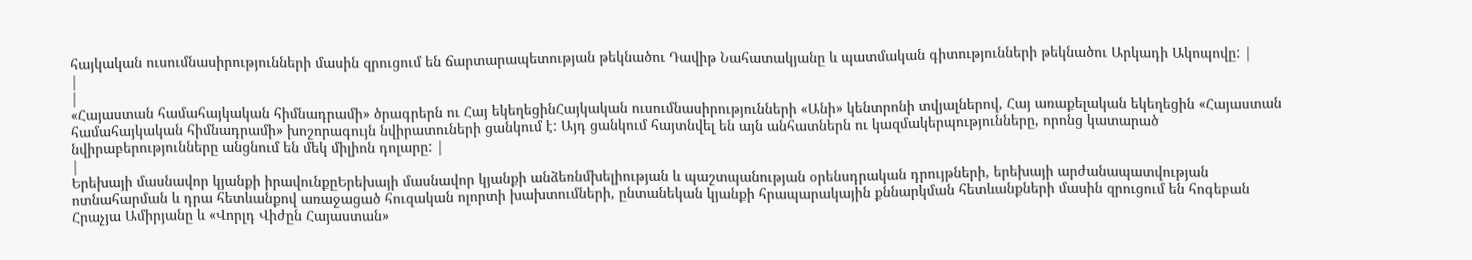հայկական ուսումնասիրությունների մասին զրուցում են ճարտարապետության թեկնածու Դավիթ Նահատակյանը և պատմական գիտությունների թեկնածու Արկադի Ակոպովը: |
|
|
«Հայաստան համահայկական հիմնադրամի» ծրագրերն ու Հայ եկեղեցինՀայկական ուսումնասիրությունների «Անի» կենտրոնի տվյալներով, Հայ առաքելական եկեղեցին «Հայաստան համահայկական հիմնադրամի» խոշորագույն նվիրատուների ցանկում է: Այդ ցանկում հայտնվել են այն անհատներն ու կազմակերպությունները, որոնց կատարած նվիրաբերությունները անցնում են մեկ միլիոն դոլարը: |
|
Երեխայի մասնավոր կյանքի իրավունքըԵրեխայի մասնավոր կյանքի անձեռնմխելիության և պաշտպանության օրենսդրական դրույթների, երեխայի արժանապատվության ոտնահարման և դրա հետևանքով առաջացած հուզական ոլորտի խախտումների, ընտանեկան կյանքի հրապարակային քննարկման հետևանքների մասին զրուցում են հոգեբան Հրաչյա Ամիրյանը և «Վորլդ Վիժըն Հայաստան»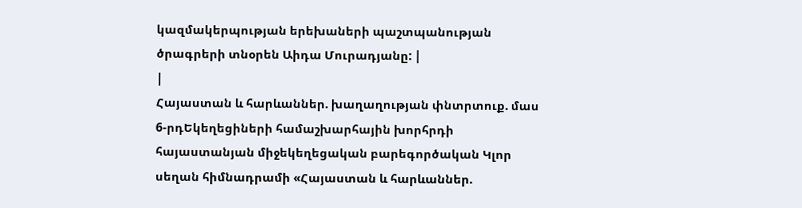կազմակերպության երեխաների պաշտպանության ծրագրերի տնօրեն Աիդա Մուրադյանը: |
|
Հայաստան և հարևաններ. խաղաղության փնտրտուք. մաս 6-րդԵկեղեցիների համաշխարհային խորհրդի հայաստանյան միջեկեղեցական բարեգործական Կլոր սեղան հիմնադրամի «Հայաստան և հարևաններ.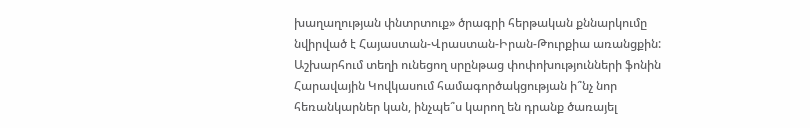խաղաղության փնտրտուք» ծրագրի հերթական քննարկումը նվիրված է Հայաստան-Վրաստան-Իրան-Թուրքիա առանցքին: Աշխարհում տեղի ունեցող սրընթաց փոփոխությունների ֆոնին Հարավային Կովկասում համագործակցության ի՞նչ նոր հեռանկարներ կան, ինչպե՞ս կարող են դրանք ծառայել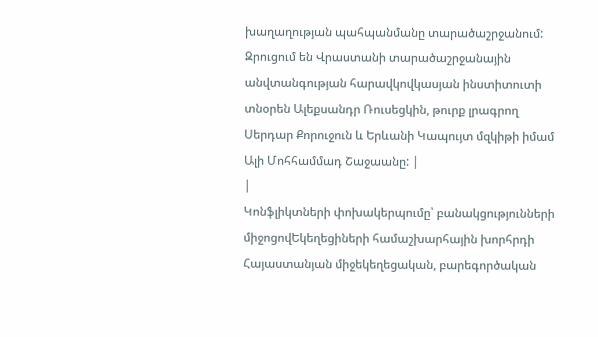խաղաղության պահպանմանը տարածաշրջանում: Զրուցում են Վրաստանի տարածաշրջանային անվտանգության հարավկովկասյան ինստիտուտի տնօրեն Ալեքսանդր Ռուսեցկին, թուրք լրագրող Սերդար Քորուջուն և Երևանի Կապույտ մզկիթի իմամ Ալի Մոհհամմադ Շաջաանը: |
|
Կոնֆլիկտների փոխակերպումը՝ բանակցությունների միջոցովԵկեղեցիների համաշխարհային խորհրդի Հայաստանյան միջեկեղեցական, բարեգործական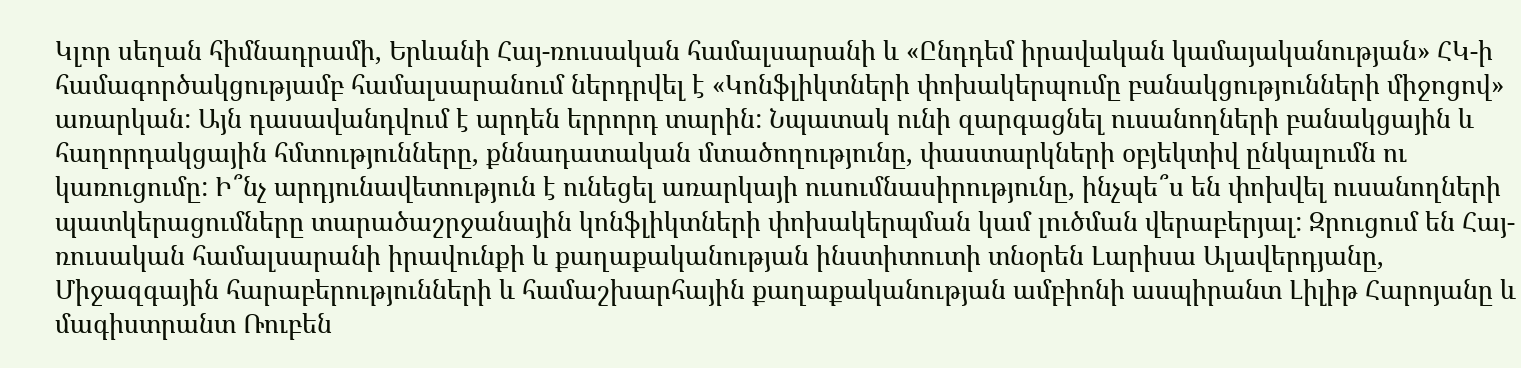Կլոր սեղան հիմնադրամի, Երևանի Հայ-ռուսական համալսարանի և «Ընդդեմ իրավական կամայականության» ՀԿ-ի համագործակցությամբ համալսարանում ներդրվել է «Կոնֆլիկտների փոխակերպումը բանակցությունների միջոցով» առարկան: Այն դասավանդվում է արդեն երրորդ տարին: Նպատակ ունի զարգացնել ուսանողների բանակցային և հաղորդակցային հմտությունները, քննադատական մտածողությունը, փաստարկների օբյեկտիվ ընկալումն ու կառուցումը: Ի՞նչ արդյունավետություն է ունեցել առարկայի ուսումնասիրությունը, ինչպե՞ս են փոխվել ուսանողների պատկերացումները տարածաշրջանային կոնֆլիկտների փոխակերպման կամ լուծման վերաբերյալ: Զրուցում են Հայ-ռուսական համալսարանի իրավունքի և քաղաքականության ինստիտուտի տնօրեն Լարիսա Ալավերդյանը, Միջազգային հարաբերությունների և համաշխարհային քաղաքականության ամբիոնի ասպիրանտ Լիլիթ Հարոյանը և մագիստրանտ Ռուբեն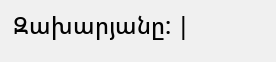Զախարյանը: |